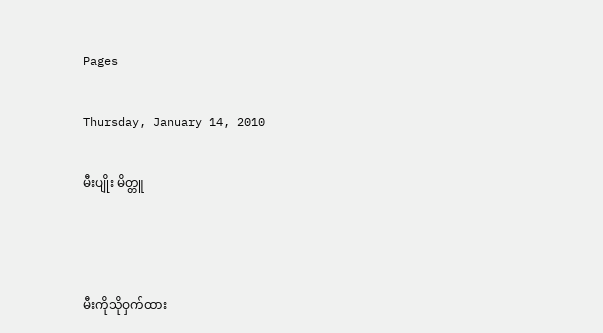Pages

Thursday, January 14, 2010

မီးပျိုး မိတ္တူ



မီးကိုသိုဝှက်ထား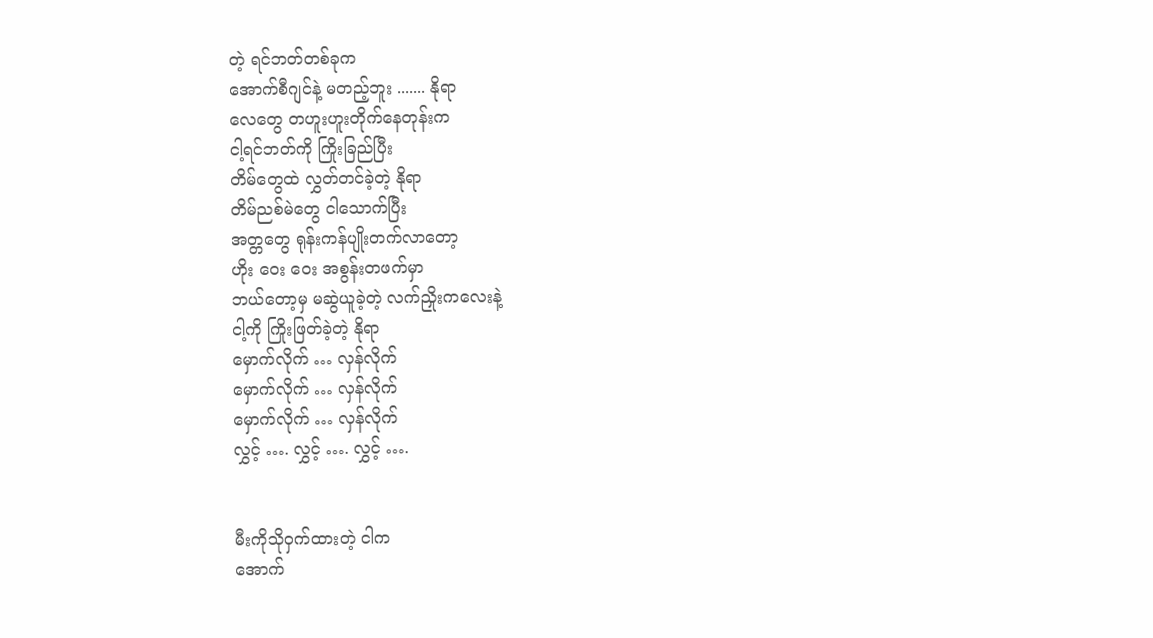တဲ့ ရင်ဘတ်တစ်ခုက
အောက်စီဂျင်နဲ့ မတည့်ဘူး ....... နိုရာ
လေတွေ တဟူးဟူးတိုက်နေတုန်းက
ငါ့ရင်ဘတ်ကို ကြိုးခြည်ပြီး
တိမ်တွေထဲ လွှတ်တင်ခဲ့တဲ့ နိုရာ
တိမ်ညစ်မဲတွေ ငါသောက်ပြီး
အတ္တတွေ ရုန်းကန်ပျိုးတက်လာတော့
ဟိုး ဝေး ဝေး အစွန်းတဖက်မှာ
ဘယ်တော့မှ မဆွဲယူခဲ့တဲ့ လက်ညှိုးကလေးနဲ့
ငါ့ကို ကြိုးဖြတ်ခဲ့တဲ့ နိုရာ
မှောက်လိုက် … လှန်လိုက်
မှောက်လိုက် … လှန်လိုက်
မှောက်လိုက် … လှန်လိုက်
လွှင့် …. လွှင့် …. လွှင့် ….


မီးကိုသိုဝှက်ထားတဲ့ ငါက
အောက်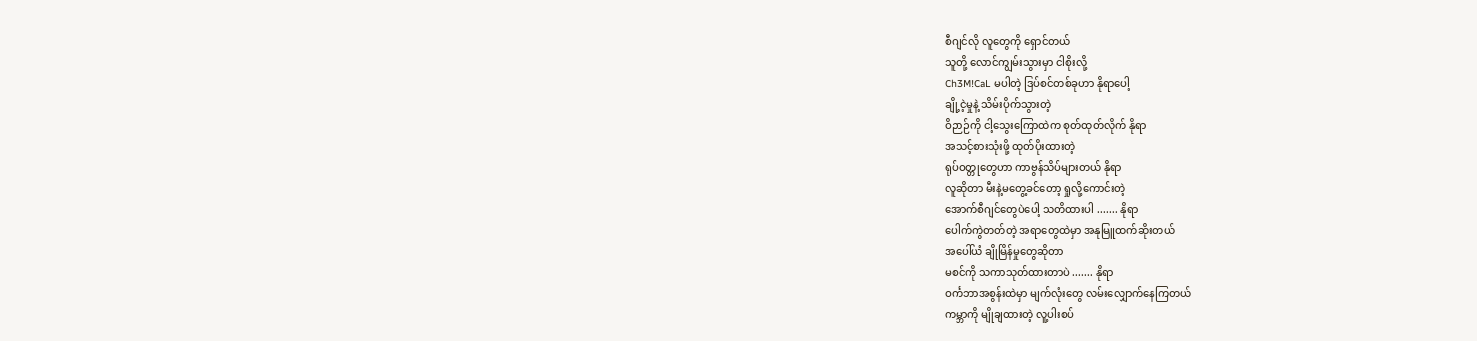စီဂျင်လို လူတွေကို ရှောင်တယ်
သူတို့ လောင်ကျွမ်းသွားမှာ ငါစိုးလို့
Ch3M!CaL မပါတဲ့ ဒြပ်စင်တစ်ခုဟာ နိုရာပေါ့
ချို့ငဲ့မှုနဲ့ သိမ်းပိုက်သွားတဲ့
ဝိဉာဉ်ကို ငါ့သွေးကြောထဲက စုတ်ထုတ်လိုက် နိုရာ
အသင့်စားသုံးဖို့ ထုတ်ပိုးထားတဲ့
ရုပ်ဝတ္တုတွေဟာ ကာဗွန်သိပ်များတယ် နိုရာ
လူဆိုတာ မီးနဲ့မတွေ့ခင်တော့ ရှုလို့ကောင်းတဲ့
အောက်စီဂျင်တွေပဲပေါ့ သတိထားပါ ....... နိုရာ
ပေါက်ကွဲတတ်တဲ့ အရာတွေထဲမှာ အနုမြူထက်ဆိုးတယ်
အပေါ်ယံ ချိုမြိန်မှုတွေဆိုတာ
မစင်ကို သကာသုတ်ထားတာပဲ ....... နိုရာ
ဝင်္ကဘာအစွန်းထဲမှာ မျက်လုံးတွေ လမ်းလျှောက်နေကြတယ်
ကမ္ဘာကို မျိုချထားတဲ့ လူ့ပါးစပ်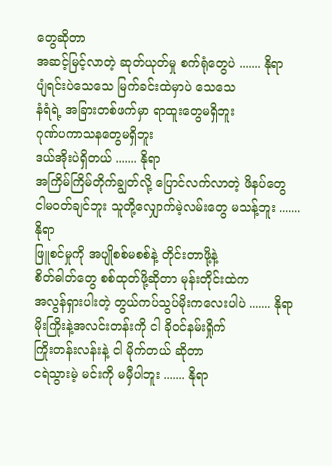တွေဆိုတာ
အဆင့်မြင့်လာတဲ့ ဆုတ်ယုတ်မှု စက်ရုံတွေပဲ ....... နိုရာ
ပျံရင်းပဲသေသေ မြက်ခင်းထဲမှာပဲ သေသေ
နံရံရဲ့ အခြားတစ်ဖက်မှာ ရာထူးတွေမရှိဘူး
ဂုဏ်ပကာသနတွေမရှိဘူး
ဒယ်အိုးပဲရှိတယ် ....... နိုရာ
အကြိမ်ကြိမ်တိုက်ချွတ်လို့ ပြောင်လက်လာတဲ့ ဖိနပ်တွေ
ငါမဝတ်ချင်ဘူး သူတို့လျှောက်မဲ့လမ်းတွေ မသန့်ဘူး ....... နိုရာ
ဖြူစင်မှုကို အပျိုစစ်မစစ်နဲ့ တိုင်းတာဖို့နဲ့
စိတ်ဓါတ်တွေ စစ်ထုတ်ဖို့ဆိုတာ မုန်းတိုင်းထဲက
အလွန်ရှားပါးတဲ့ တွယ်ကပ်သွပ်မိုးကလေးပါပဲ ....... နိုရာ
မိုးကြိုးနဲ့အလင်းတန်းကို ငါ ခိုဝင်နမ်းရှိုက်
ကြိုးတန်းလန်းနဲ့ ငါ မိုက်တယ် ဆိုတာ
ငရဲသွားမဲ့ မင်းကို မမှီပါဘူး ....... နိုရာ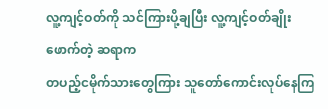လူ့ကျင့်ဝတ်ကို သင်ကြားပို့ချပြီး လူ့ကျင့်ဝတ်ချိုးဖောက်တဲ့ ဆရာက
တပည့်ငမိုက်သားတွေကြား သူတော်ကောင်းလုပ်နေကြ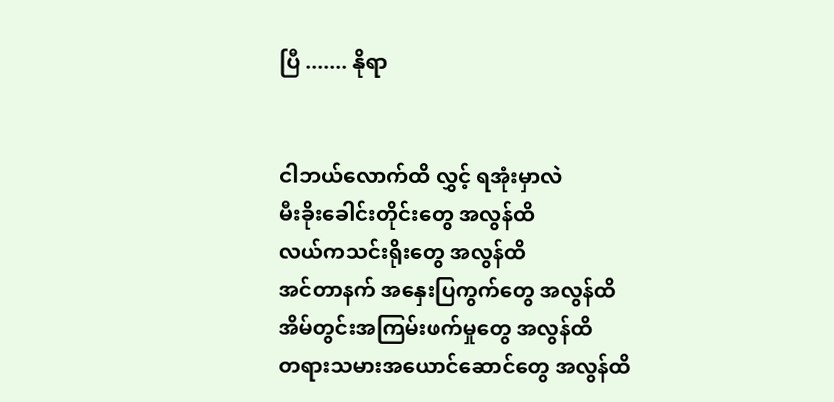ပြီ ....... နိုရာ


ငါဘယ်လောက်ထိ လွှင့် ရအုံးမှာလဲ
မီးခိုးခေါင်းတိုင်းတွေ အလွန်ထိ
လယ်ကသင်းရိုးတွေ အလွန်ထိ
အင်တာနက် အနှေးပြကွက်တွေ အလွန်ထိ
အိမ်တွင်းအကြမ်းဖက်မှုတွေ အလွန်ထိ
တရားသမားအယောင်ဆောင်တွေ အလွန်ထိ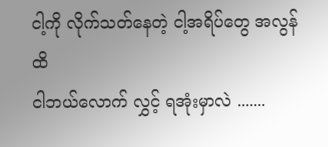ငါ့ကို လိုက်သတ်နေတဲ့ ငါ့အရိပ်တွေ အလွန်ထိ
ငါဘယ်လောက် လွှင့် ရအုံးမှာလဲ .......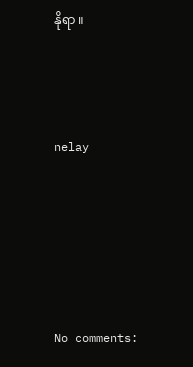နိုရာ ။



nelay





No comments: